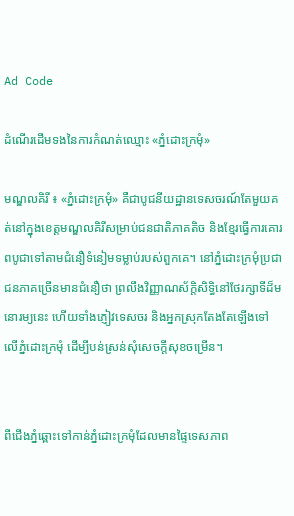Ad Code

ដំណើរដើមទងនៃការកំណត់ឈ្មោះ «ភ្នំដោះក្រមុំ»

មណ្ឌលគិរី ៖ «ភ្នំដោះក្រមុំ» គឺជាបូជនីយដ្ឋានទេសចរណ៍តែមួយគត់នៅក្នុងខេត្តមណ្ឌលគិរីសម្រាប់ជនជាតិភាគតិច និងខ្មែរធ្វើការគោរពបូជាទៅតាមជំនឿទំនៀមទម្លាប់របស់ពួកគេ។ នៅភ្នំដោះក្រមុំប្រជាជនភាគច្រើនមានជំនឿថា ព្រលឹងវិញ្ញាណស័ក្តិសិទ្ធិនៅថែរក្សាទីដ៏មនោរម្យនេះ ហើយទាំងភ្ញៀវទេសចរ និងអ្នកស្រុកតែងតែឡើងទៅលើភ្នំដោះក្រមុំ ដើម្បីបន់ស្រន់សុំសេចក្ដីសុខចម្រើន។


ពីជើងភ្នំឆ្ពោះទៅកាន់ភ្នំដោះក្រមុំដែលមានផ្ទៃទេសភាព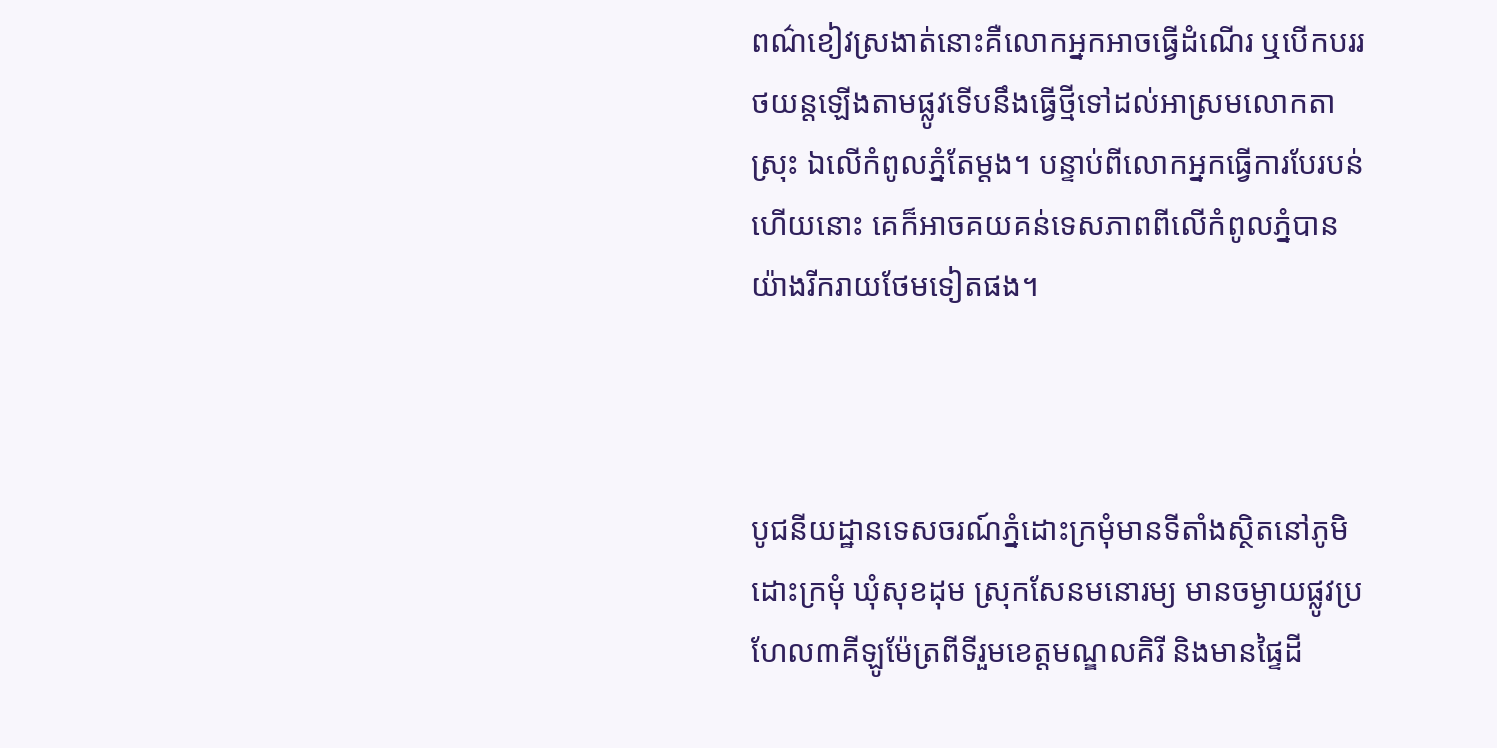ពណ៌ខៀវស្រងាត់នោះគឺលោកអ្នកអាចធ្វើដំណើរ ឬបើកបររថយន្តឡើងតាមផ្លូវទើបនឹងធ្វើថ្មីទៅដល់អាស្រមលោកតាស្រុះ ឯលើកំពូលភ្នំតែម្តង។ បន្ទាប់ពីលោកអ្នកធ្វើការបែរបន់ហើយនោះ គេក៏អាចគយគន់ទេសភាពពីលើកំពូលភ្នំបានយ៉ាងរីករាយថែមទៀតផង។



បូជនីយដ្ឋានទេសចរណ៍ភ្នំដោះក្រមុំមានទីតាំងស្ថិតនៅភូមិដោះក្រមុំ ឃុំសុខដុម ស្រុកសែនមនោរម្យ មានចម្ងាយផ្លូវប្រហែល៣គីឡូម៉ែត្រពីទីរួមខេត្តមណ្ឌលគិរី និងមានផ្ទៃដី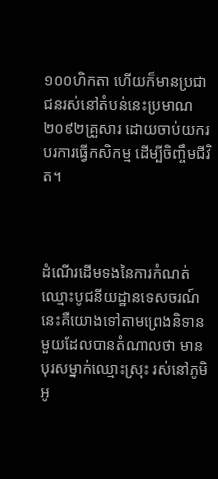១០០ហិកតា ហើយក៏មានប្រជាជនរស់នៅតំបន់នេះប្រមាណ២០៩២គ្រួសារ ដោយចាប់យករបរការធ្វើកសិកម្ម ដើម្បីចិញ្ចឹមជីវិត។



ដំណើរដើមទងនៃការកំណត់ឈ្មោះបូជនីយដ្ឋានទេសចរណ៍នេះគឺយោងទៅតាមព្រេងនិទានមួយដែលបានតំណាលថា មានបុរសម្នាក់ឈ្មោះស្រុះ រស់នៅភូមិអូ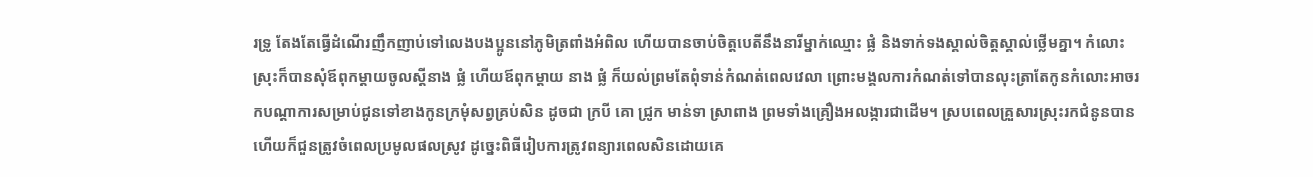រទ្រូ តែងតែធ្វើដំណើរញឹកញាប់ទៅលេងបងប្អូននៅភូមិត្រពាំងអំពិល ហើយបានចាប់ចិត្តបេតីនឹងនារីម្នាក់ឈ្មោះ ផ្លំ និងទាក់ទងស្គាល់ចិត្តស្គាល់ថ្លើមគ្នា។ កំលោះស្រុះក៏បានសុំឪពុកម្ដាយចូលស្តីនាង ផ្លំ ហើយឪពុកម្ដាយ នាង ផ្លំ ក៏យល់ព្រមតែពុំទាន់កំណត់ពេលវេលា ព្រោះមង្គលការកំណត់ទៅបានលុះត្រាតែកូនកំលោះអាចរកបណ្ដាការសម្រាប់ជូនទៅខាងកូនក្រមុំសព្វគ្រប់សិន ដូចជា ក្របី គោ ជ្រូក មាន់ទា ស្រាពាង ព្រមទាំងគ្រឿងអលង្ការជាដើម។ ស្របពេលគ្រួសារស្រុះរកជំនូនបានហើយក៏ជួនត្រូវចំពេលប្រមូលផលស្រូវ ដូច្នេះពិធីរៀបការត្រូវពន្យារពេលសិនដោយគេ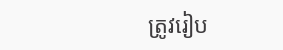ត្រូវរៀប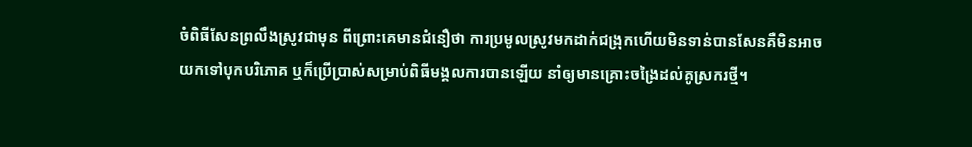ចំពិធីសែនព្រលឹងស្រូវជាមុន ពីព្រោះគេមានជំនឿថា ការប្រមូលស្រូវមកដាក់ជង្រុកហើយមិនទាន់បានសែនគឺមិនអាចយកទៅបុកបរិភោគ ឬក៏ប្រើប្រាស់សម្រាប់ពិធីមង្គលការបានឡើយ នាំឲ្យមានគ្រោះចង្រៃដល់គូស្រករថ្មី។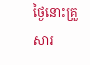ថ្ងៃនោះគ្រួសារ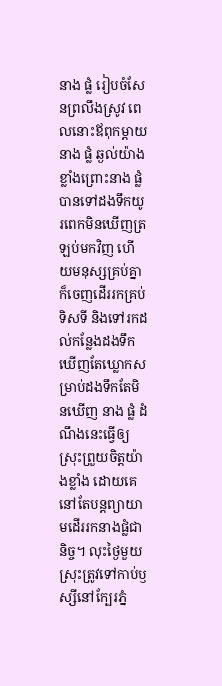នាង ផ្លំ រៀបចំសែនព្រលឹងស្រូវ ពេលនោះឪពុកម្ដាយ នាង ផ្លំ ឆ្ងល់យ៉ាងខ្លាំងព្រោះនាង ផ្លំ បានទៅដងទឹកយូរពេកមិនឃើញត្រឡប់មកវិញ ហើយមនុស្សគ្រប់គ្នាក៏ចេញដើររកគ្រប់ទិសទី និងទៅរកដល់កន្លែងដងទឹកឃើញតែឃ្លោកសម្រាប់ដងទឹកតែមិនឃើញ នាង ផ្លំ ដំណឹងនេះធ្វើឲ្យស្រុះព្រួយចិត្តយ៉ាងខ្លាំង ដោយគេនៅតែបន្តព្យាយាមដើររកនាងផ្លំជានិច្ច។ លុះថ្ងៃមួយស្រុះត្រូវទៅកាប់ឫស្សីនៅក្បែរភ្នំ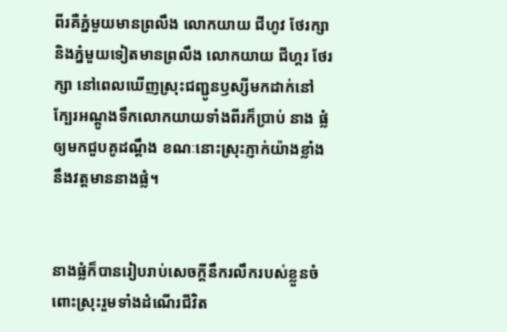ពីរគឺភ្នំមួយមានព្រលឹង លោកយាយ ជីហូវ ថែរក្សា និងភ្នំមួយទៀតមានព្រលឹង លោកយាយ ជីហ្គរ ថែរក្សា នៅពេលឃើញស្រុះជញ្ជូនឫស្សីមកដាក់នៅក្បែរអណ្ដូងទឹកលោកយាយទាំងពីរក៏ប្រាប់ នាង ផ្លំ ឲ្យមកជួបគូដណ្ដឹង ខណៈនោះស្រុះភ្ញាក់យ៉ាងខ្លាំងនឹងវត្តមាននាងផ្លំ។


នាងផ្លំក៏បានរៀបរាប់សេចក្តីនឹករលឹករបស់ខ្លួនចំពោះស្រុះរួមទាំងដំណើរជីវិត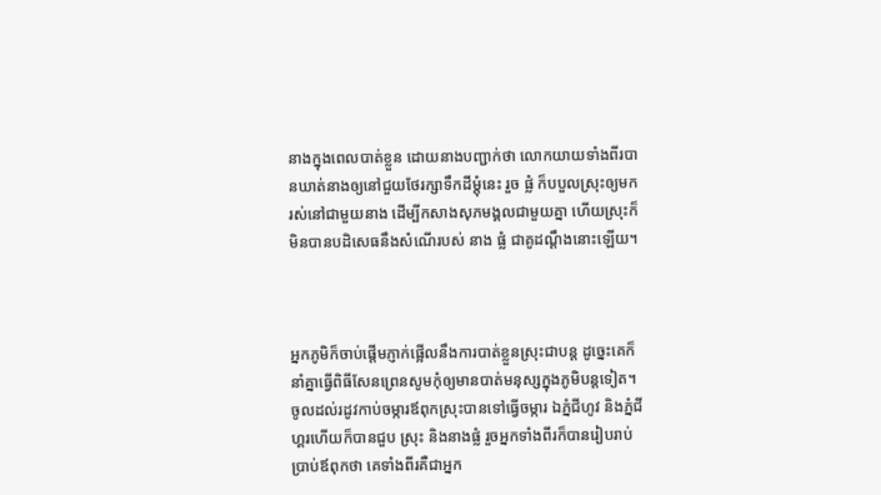នាងក្នុងពេលបាត់ខ្លួន ដោយនាងបញ្ជាក់ថា លោកយាយទាំងពីរបានឃាត់នាងឲ្យនៅជួយថែរក្សាទឹកដីម្តុំនេះ រួច ផ្លំ ក៏បបួលស្រុះឲ្យមករស់នៅជាមួយនាង ដើម្បីកសាងសុភមង្គលជាមួយគ្នា ហើយស្រុះក៏មិនបានបដិសេធនឹងសំណើរបស់ នាង ផ្លំ ជាគូដណ្ដឹងនោះឡើយ។



អ្នកភូមិក៏ចាប់ផ្តើមភ្ញាក់ផ្អើលនឹងការបាត់ខ្លួនស្រុះជាបន្ត ដូច្នេះគេក៏នាំគ្នាធ្វើពិធីសែនព្រេនសូមកុំឲ្យមានបាត់មនុស្សក្នុងភូមិបន្តទៀត។ ចូលដល់រដូវកាប់ចម្ការឪពុកស្រុះបានទៅធ្វើចម្ការ ឯភ្នំជីហូវ និងភ្នំជីហ្គរហើយក៏បានជួប ស្រុះ និងនាងផ្លំ រួចអ្នកទាំងពីរក៏បានរៀបរាប់ប្រាប់ឪពុកថា គេទាំងពីរគឺជាអ្នក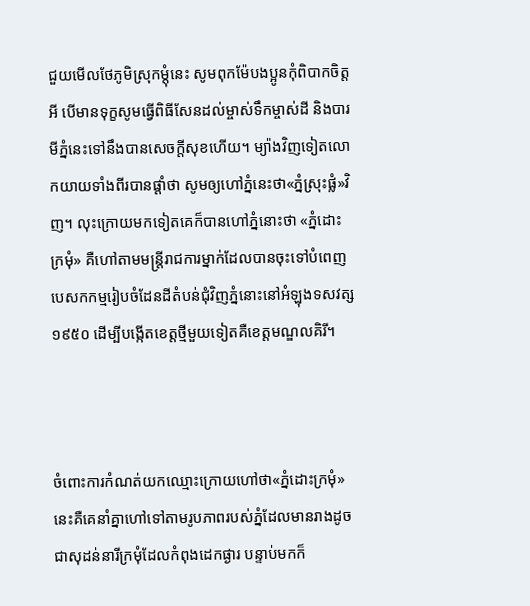ជួយមើលថែភូមិស្រុកម្តុំនេះ សូមពុកម៉ែបងប្អូនកុំពិបាកចិត្តអី បើមានទុក្ខសូមធ្វើពិធីសែនដល់ម្ចាស់ទឹកម្ចាស់ដី និងបារមីភ្នំនេះទៅនឹងបានសេចក្ដីសុខហើយ។ ម្យ៉ាងវិញទៀតលោកយាយទាំងពីរបានផ្ដាំថា សូមឲ្យហៅភ្នំនេះថា«ភ្នំស្រុះផ្លំ»វិញ។ លុះក្រោយមកទៀតគេក៏បានហៅភ្នំនោះថា «ភ្នំដោះក្រមុំ» គឺហៅតាមមន្ត្រីរាជការម្នាក់ដែលបានចុះទៅបំពេញបេសកកម្មរៀបចំដែនដីតំបន់ជុំវិញភ្នំនោះនៅអំឡុងទសវត្ស១៩៥០ ដើម្បីបង្កើតខេត្តថ្មីមួយទៀតគឺខេត្តមណ្ឌលគិរី។



ចំពោះការកំណត់យកឈ្មោះក្រោយហៅថា«ភ្នំដោះក្រមុំ»នេះគឺគេនាំគ្នាហៅទៅតាមរូបភាពរបស់ភ្នំដែលមានរាងដូចជាសុដន់នារីក្រមុំដែលកំពុងដេកផ្ងារ បន្ទាប់មកក៏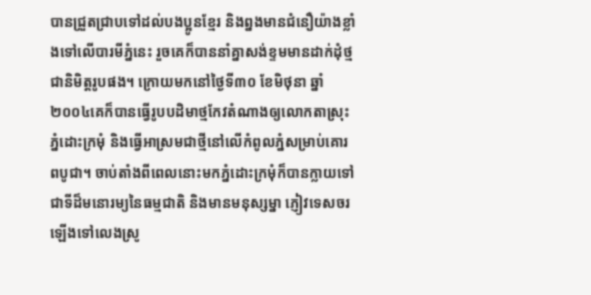បានជ្រួតជ្រាបទៅដល់បងប្អូនខ្មែរ និងព្នងមានជំនឿយ៉ាងខ្លាំងទៅលើបារមីភ្នំនេះ រួចគេក៏បាននាំគ្នាសង់ខ្ទមមានដាក់ដុំថ្មជានិមិត្តរូបផង។ ក្រោយមកនៅថ្ងៃទី៣០ ខែមិថុនា ឆ្នាំ២០០៤គេក៏បានធ្វើរូបបដិមាថ្មកែវតំណាងឲ្យលោកតាស្រុះ ភ្នំដោះក្រមុំ និងធ្វើអាស្រមជាថ្មីនៅលើកំពូលភ្នំសម្រាប់គោរពបូជា។ ចាប់តាំងពីពេលនោះមកភ្នំដោះក្រមុំក៏បានក្លាយទៅជាទីដ៏មនោរម្យនៃធម្មជាតិ និងមានមនុស្សម្នា ភ្ញៀវទេសចរ ឡើងទៅលេងស្រូ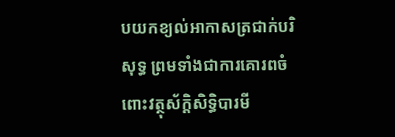បយកខ្យល់អាកាសត្រជាក់បរិសុទ្ធ ព្រមទាំងជាការគោរពចំពោះវត្ថុស័ក្តិសិទ្ធិបារមី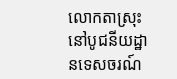លោកតាស្រុះនៅបូជនីយដ្ឋានទេសចរណ៍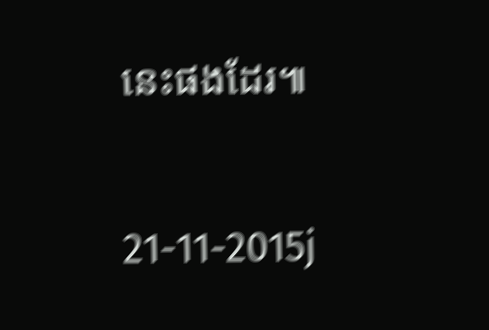នេះផងដែរ៕


21-11-2015j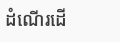ដំណើរដើ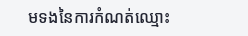មទងនៃការកំណត់ឈ្មោះ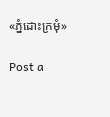«ភ្នំដោះក្រមុំ»

Post a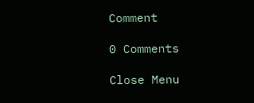Comment

0 Comments

Close Menu